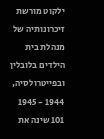ילקוט מורשת זיכרונותיה של מנהלת בית הילדים בלובלין ובפייטרולסיה, 1944 - 1945 101 שינה את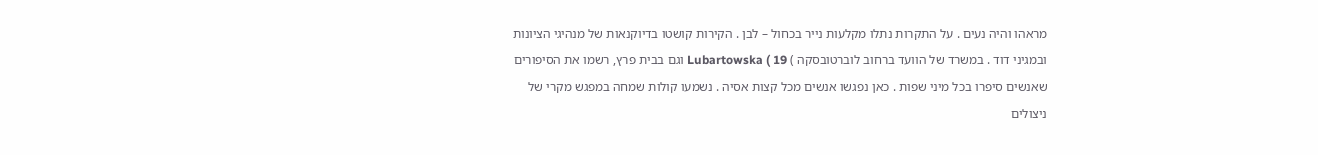מראהו והיה נעים . על התקרות נתלו מקלעות נייר בכחול – לבן . הקירות קושטו בדיוקנאות של מנהיגי הציונות ובמגיני דוד . במשרד של הוועד ברחוב לוברטובסקה ) Lubartowska ( 19 וגם בבית פרץ, רשמו את הסיפורים שאנשים סיפרו בכל מיני שפות . כאן נפגשו אנשים מכל קצות אסיה . נשמעו קולות שמחה במפגש מקרי של ניצולים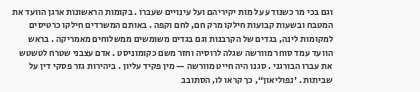וגם בכי מר כשנודע על מות יקיריהם ועל עינויים שעברו . בקומות הראשונות ארגן הוועד את המטבח ובשעות קבועות חילקו מרק חם, לחם וקפה . באותם המשרדים חילקו כרטיסים למקומות לינה, בגדים של הקרבנות וגם בגדים משומשים ממשלוחים מאמריקה . בראש הוועד עמד סוחר מוורשה שגלה לרוסיה וחזר משם כקומוניסט . אדם עצבני שטרח לטשטש את עברו הבורגני . סגנו היה חייט מוורשה — מין פקיד עליון . ביהירות גזר פסקי דין על שביתות . 'נפוליאון“, כך קראו לו, הסתובב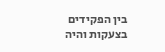בין הפקידים בצעקות והיה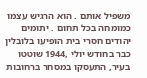משפיל אותם . הוא הרגיש עצמו כמומחה בכל תחום . יתומים יהודים חסרי בית הופיעו בלובלין כבר בחודש יולי ,1944 שוטטו בעיר, התעסקו במסחר ברחובות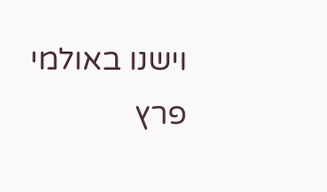וישנו באולמי פרץ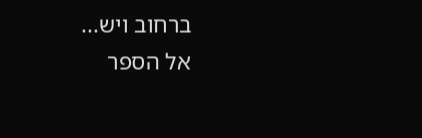ברחוב ויש...
אל הספר